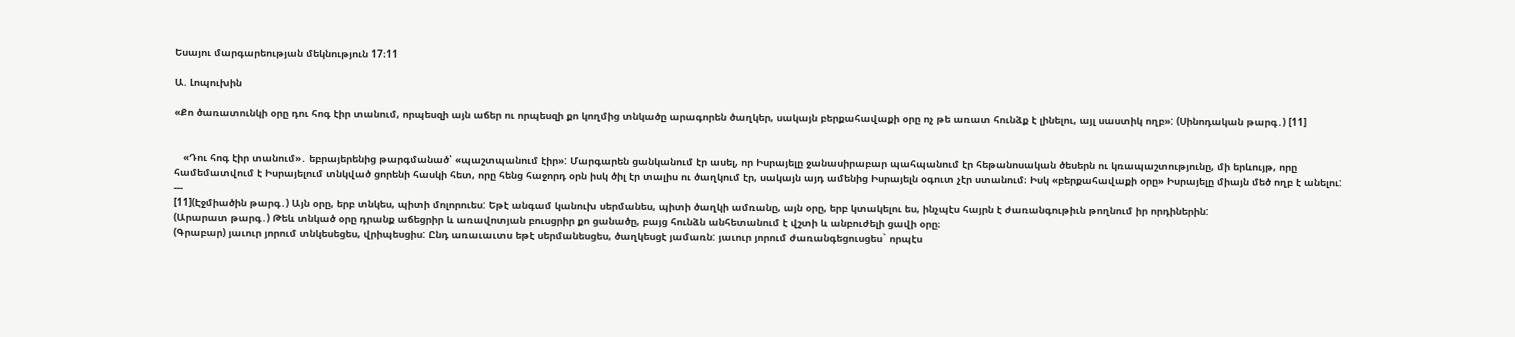Եսայու մարգարեության մեկնություն 17։11

Ա. Լոպուխին

«Քո ծառատունկի օրը դու հոգ էիր տանում, որպեսզի այն աճեր ու որպեսզի քո կողմից տնկածը արագորեն ծաղկեր, սակայն բերքահավաքի օրը ոչ թե առատ հունձք է լինելու, այլ սաստիկ ողբ»: (Սինոդական թարգ․) [11]


   «Դու հոգ էիր տանում»․ եբրայերենից թարգմանած՝ «պաշտպանում էիր»: Մարգարեն ցանկանում էր ասել, որ Իսրայելը ջանասիրաբար պահպանում էր հեթանոսական ծեսերն ու կռապաշտությունը, մի երևույթ, որը համեմատվում է Իսրայելում տնկված ցորենի հասկի հետ, որը հենց հաջորդ օրն իսկ ծիլ էր տալիս ու ծաղկում էր, սակայն այդ ամենից Իսրայելն օգուտ չէր ստանում։ Իսկ «բերքահավաքի օրը» Իսրայելը միայն մեծ ողբ է անելու:
---
[11](Էջմիածին թարգ․) Այն օրը, երբ տնկես, պիտի մոլորուես: Եթէ անգամ կանուխ սերմանես, պիտի ծաղկի ամռանը, այն օրը, երբ կտակելու ես, ինչպէս հայրն է ժառանգութիւն թողնում իր որդիներին:
(Արարատ թարգ․) Թեև տնկած օրը դրանք աճեցրիր և առավոտյան բուսցրիր քո ցանածը, բայց հունձն անհետանում է վշտի և անբուժելի ցավի օրը։
(Գրաբար) յաւուր յորում տնկեսեցես, վրիպեսցիս: Ընդ առաւաւտս եթէ սերմանեսցես, ծաղկեսցէ յամառն: յաւուր յորում ժառանգեցուսցես` որպէս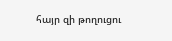հայր զի թողուցու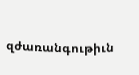զժառանգութիւն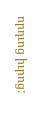որդւոց իւրոց: